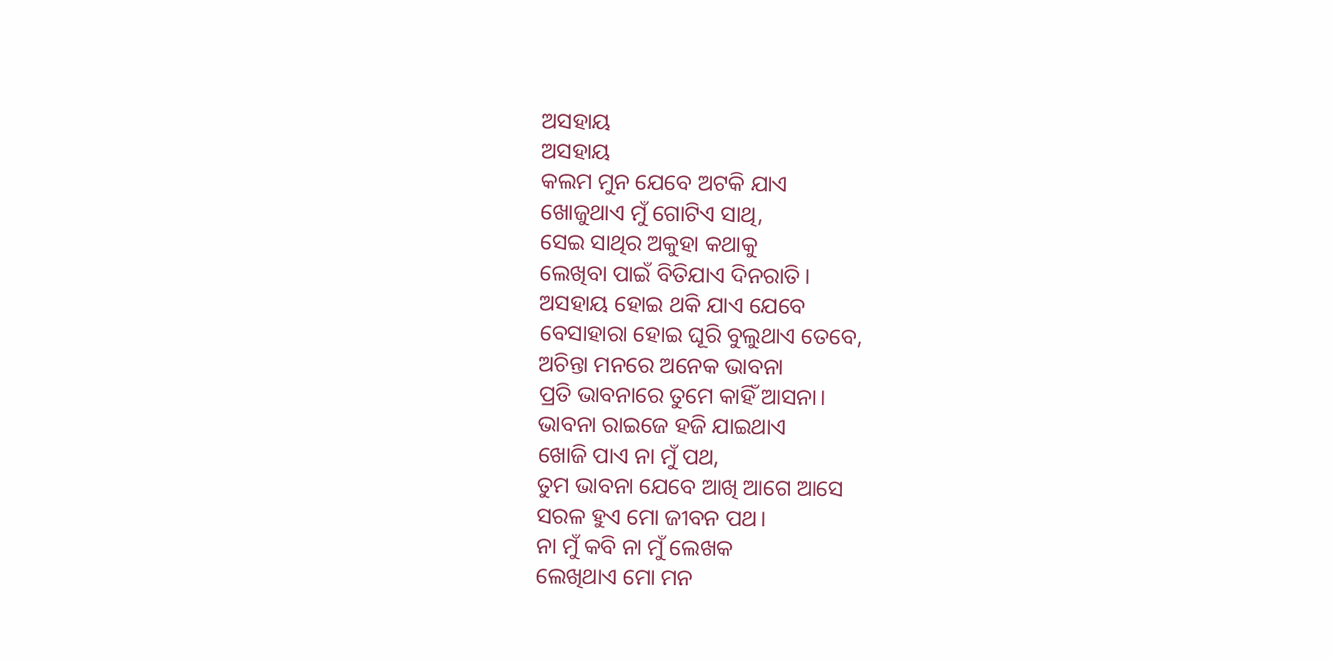ଅସହାୟ
ଅସହାୟ
କଲମ ମୁନ ଯେବେ ଅଟକି ଯାଏ
ଖୋଜୁଥାଏ ମୁଁ ଗୋଟିଏ ସାଥି,
ସେଇ ସାଥିର ଅକୁହା କଥାକୁ
ଲେଖିବା ପାଇଁ ବିତିଯାଏ ଦିନରାତି।
ଅସହାୟ ହୋଇ ଥକି ଯାଏ ଯେବେ
ବେସାହାରା ହୋଇ ଘୂରି ବୁଲୁଥାଏ ତେବେ,
ଅଚିନ୍ତା ମନରେ ଅନେକ ଭାବନା
ପ୍ରତି ଭାବନାରେ ତୁମେ କାହିଁ ଆସନା।
ଭାବନା ରାଇଜେ ହଜି ଯାଇଥାଏ
ଖୋଜି ପାଏ ନା ମୁଁ ପଥ,
ତୁମ ଭାବନା ଯେବେ ଆଖି ଆଗେ ଆସେ
ସରଳ ହୁଏ ମୋ ଜୀବନ ପଥ।
ନା ମୁଁ କବି ନା ମୁଁ ଲେଖକ
ଲେଖିଥାଏ ମୋ ମନ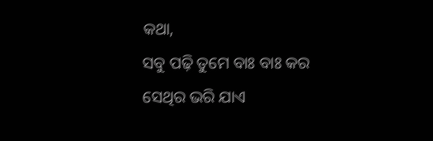କଥା,
ସବୁ ପଢ଼ି ତୁମେ ବାଃ ବାଃ କର
ସେଥିର ଭରି ଯାଏ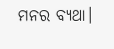ମନର ବ୍ୟଥା।